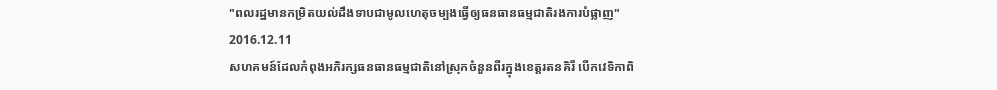"ពលរដ្ឋមានកម្រិតយល់ដឹងទាបជាមូលហេតុចម្បងធ្វើឲ្យធនធានធម្មជាតិរងការបំផ្លាញ"
2016.12.11
សហគមន៍ដែលកំពុងអភិរក្សធនធានធម្មជាតិនៅស្រុកចំនួនពីរក្នុងខេត្តរតនគិរី បើកវេទិកាពិ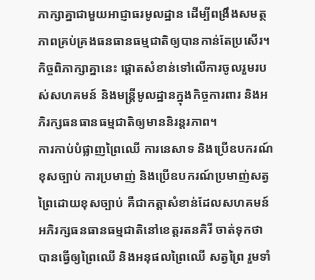ភាក្សាគ្នាជាមួយអាជ្ញាធរមូលដ្ឋាន ដើម្បីពង្រឹងសមត្ថភាពគ្រប់គ្រងធនធានធម្មជាតិឲ្យបានកាន់តែប្រសើរ។ កិច្ចពិភាក្សាគ្នានេះ ផ្ដោតសំខាន់ទៅលើការចូលរួមរបស់សហគមន៍ និងមន្ត្រីមូលដ្ឋានក្នុងកិច្ចការពារ និងអភិរក្សធនធានធម្មជាតិឲ្យមាននិរន្តរភាព។
ការកាប់បំផ្លាញព្រៃឈើ ការនេសាទ និងប្រើឧបករណ៍ខុសច្បាប់ ការប្រមាញ់ និងប្រើឧបករណ៍ប្រមាញ់សត្វព្រៃដោយខុសច្បាប់ គឺជាកត្តាសំខាន់ដែលសហគមន៍អភិរក្សធនធានធម្មជាតិនៅខេត្តរតនគិរី ចាត់ទុកថា បានធ្វើឲ្យព្រៃឈើ និងអនុផលព្រៃឈើ សត្វព្រៃ រួមទាំ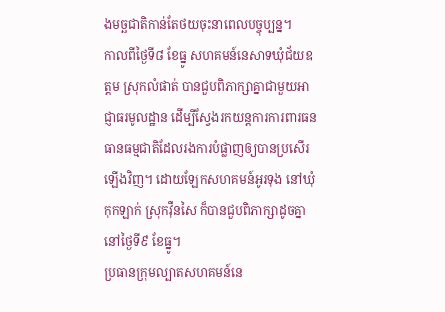ងមច្ឆជាតិកាន់តែថយចុះនាពេលបច្ចុប្បន្ន។
កាលពីថ្ងៃទី៨ ខែធ្នូ សហគមន៍នេសាទឃុំជ័យឧត្ដម ស្រុកលំផាត់ បានជួបពិភាក្សាគ្នាជាមួយអាជ្ញាធរមូលដ្ឋាន ដើម្បីស្វែងរកយន្តការការពារធនធានធម្មជាតិដែលរងការបំផ្លាញឲ្យបានប្រសើរឡើងវិញ។ ដោយឡែកសហគមន៍អូរទុង នៅឃុំកុកឡាក់ ស្រុកវ៉ឺនសៃ ក៏បានជួបពិភាក្សាដូចគ្នានៅថ្ងៃទី៩ ខែធ្នូ។
ប្រធានក្រុមល្បាតសហគមន៍នេ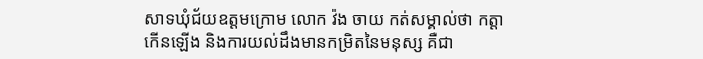សាទឃុំជ័យឧត្ដមក្រោម លោក វ៉ង ចាយ កត់សម្គាល់ថា កត្តាកើនឡើង និងការយល់ដឹងមានកម្រិតនៃមនុស្ស គឺជា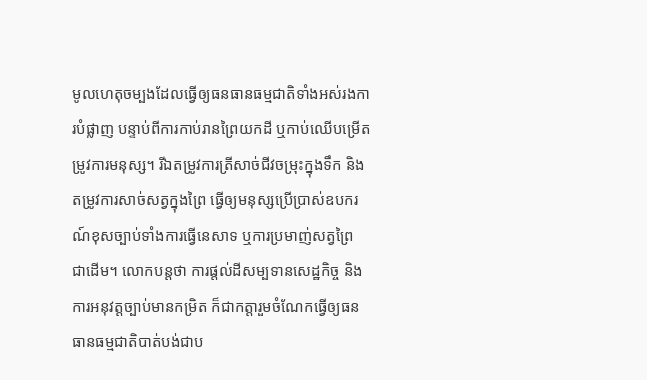មូលហេតុចម្បងដែលធ្វើឲ្យធនធានធម្មជាតិទាំងអស់រងការបំផ្លាញ បន្ទាប់ពីការកាប់រានព្រៃយកដី ឬកាប់ឈើបម្រើតម្រូវការមនុស្ស។ រីឯតម្រូវការត្រីសាច់ជីវចម្រុះក្នុងទឹក និងតម្រូវការសាច់សត្វក្នុងព្រៃ ធ្វើឲ្យមនុស្សប្រើប្រាស់ឧបករណ៍ខុសច្បាប់ទាំងការធ្វើនេសាទ ឬការប្រមាញ់សត្វព្រៃ ជាដើម។ លោកបន្តថា ការផ្តល់ដីសម្បទានសេដ្ឋកិច្ច និងការអនុវត្តច្បាប់មានកម្រិត ក៏ជាកត្តារួមចំណែកធ្វើឲ្យធនធានធម្មជាតិបាត់បង់ជាប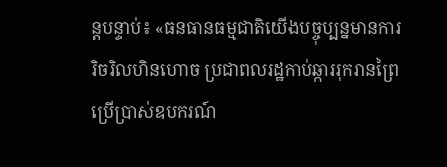ន្តបន្ទាប់៖ «ធនធានធម្មជាតិយើងបច្ចុប្បន្នមានការរិចរិលហិនហោច ប្រជាពលរដ្ឋកាប់ឆ្ការរុករានព្រៃប្រើប្រាស់ឧបករណ៍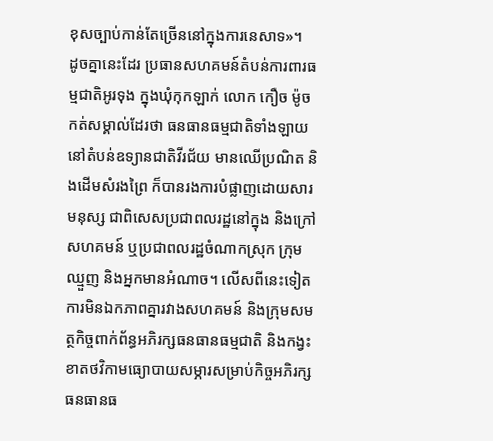ខុសច្បាប់កាន់តែច្រើននៅក្នុងការនេសាទ»។
ដូចគ្នានេះដែរ ប្រធានសហគមន៍តំបន់ការពារធម្មជាតិអូរទុង ក្នុងឃុំកុកឡាក់ លោក កឿច ម៉ូច កត់សម្គាល់ដែរថា ធនធានធម្មជាតិទាំងឡាយនៅតំបន់ឧទ្យានជាតិវីរជ័យ មានឈើប្រណិត និងដើមសំរងព្រៃ ក៏បានរងការបំផ្លាញដោយសារមនុស្ស ជាពិសេសប្រជាពលរដ្ឋនៅក្នុង និងក្រៅសហគមន៍ ឬប្រជាពលរដ្ឋចំណាកស្រុក ក្រុមឈ្មួញ និងអ្នកមានអំណាច។ លើសពីនេះទៀត ការមិនឯកភាពគ្នារវាងសហគមន៍ និងក្រុមសមត្ថកិច្ចពាក់ព័ន្ធអភិរក្សធនធានធម្មជាតិ និងកង្វះខាតថវិកាមធ្យោបាយសម្ភារសម្រាប់កិច្ចអភិរក្សធនធានធ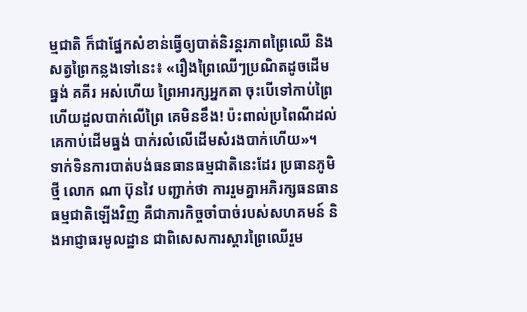ម្មជាតិ ក៏ជាផ្នែកសំខាន់ធ្វើឲ្យបាត់និរន្តរភាពព្រៃឈើ និងសត្វព្រៃកន្លងទៅនេះ៖ «រឿងព្រៃឈើៗប្រណិតដូចដើមធ្នង់ គគីរ អស់ហើយ ព្រៃអារក្សអ្នកតា ចុះបើទៅកាប់ព្រៃ ហើយដួលបាក់លើព្រៃ គេមិនខឹង! ប៉ះពាល់ប្រពៃណីដល់គេកាប់ដើមធ្នង់ បាក់រលំលើដើមសំរងបាក់ហើយ»។
ទាក់ទិនការបាត់បង់ធនធានធម្មជាតិនេះដែរ ប្រធានភូមិថ្មី លោក ណា ប៊ុនវៃ បញ្ជាក់ថា ការរួមគ្នាអភិរក្សធនធានធម្មជាតិឡើងវិញ គឺជាភារកិច្ចចាំបាច់របស់សហគមន៍ និងអាជ្ញាធរមូលដ្ឋាន ជាពិសេសការស្ដារព្រៃឈើរួម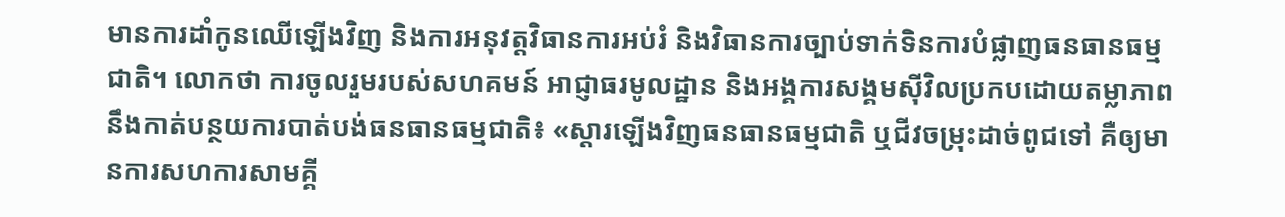មានការដាំកូនឈើឡើងវិញ និងការអនុវត្តវិធានការអប់រំ និងវិធានការច្បាប់ទាក់ទិនការបំផ្លាញធនធានធម្មជាតិ។ លោកថា ការចូលរួមរបស់សហគមន៍ អាជ្ញាធរមូលដ្ឋាន និងអង្គការសង្គមស៊ីវិលប្រកបដោយតម្លាភាព នឹងកាត់បន្ថយការបាត់បង់ធនធានធម្មជាតិ៖ «ស្ដារឡើងវិញធនធានធម្មជាតិ ឬជីវចម្រុះដាច់ពូជទៅ គឺឲ្យមានការសហការសាមគ្គី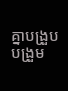គ្នាបង្រួបបង្រួម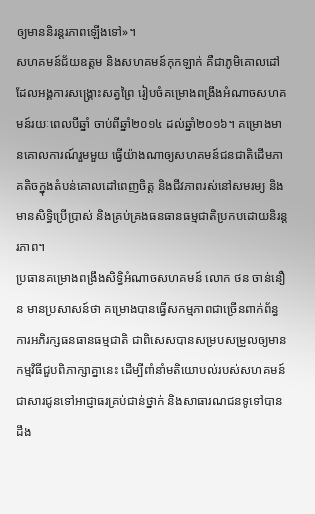ឲ្យមាននិរន្តរភាពឡើងទៅ»។
សហគមន៍ជ័យឧត្ដម និងសហគមន៍កុកឡាក់ គឺជាភូមិគោលដៅដែលអង្គការសង្គ្រោះសត្វព្រៃ រៀបចំគម្រោងពង្រឹងអំណាចសហគមន៍រយៈពេលបីឆ្នាំ ចាប់ពីឆ្នាំ២០១៤ ដល់ឆ្នាំ២០១៦។ គម្រោងមានគោលការណ៍រួមមួយ ធ្វើយ៉ាងណាឲ្យសហគមន៍ជនជាតិដើមភាគតិចក្នុងតំបន់គោលដៅពេញចិត្ត និងជីវភាពរស់នៅសមរម្យ និងមានសិទ្ធិប្រើប្រាស់ និងគ្រប់គ្រងធនធានធម្មជាតិប្រកបដោយនិរន្តរភាព។
ប្រធានគម្រោងពង្រឹងសិទ្ធិអំណាចសហគមន៍ លោក ថន ចាន់នឿន មានប្រសាសន៍ថា គម្រោងបានធ្វើសកម្មភាពជាច្រើនពាក់ព័ន្ធការអភិរក្សធនធានធម្មជាតិ ជាពិសេសបានសម្របសម្រួលឲ្យមានកម្មវិធីជួបពិភាក្សាគ្នានេះ ដើម្បីពាំនាំមតិយោបល់របស់សហគមន៍ជាសារជូនទៅអាជ្ញាធរគ្រប់ជាន់ថ្នាក់ និងសាធារណជនទូទៅបានដឹង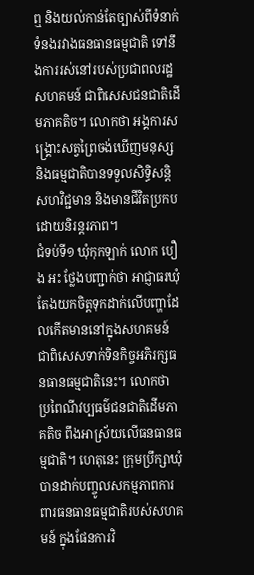ឮ និងយល់កាន់តែច្បាស់ពីទំនាក់ទំនងរវាងធនធានធម្មជាតិ ទៅនឹងការរស់នៅរបស់ប្រជាពលរដ្ឋសហគមន៍ ជាពិសេសជនជាតិដើមភាគតិច។ លោកថា អង្គការសង្គ្រោះសត្វព្រៃចង់ឃើញមនុស្ស និងធម្មជាតិបានទទួលសិទ្ធិសន្តិសហវិជ្ជមាន និងមានជីវិតប្រកបដោយនិរន្តរភាព។
ជំទប់ទី១ ឃុំកុកឡាក់ លោក បឿង អះ ថ្លែងបញ្ជាក់ថា អាជ្ញាធរឃុំតែងយកចិត្តទុកដាក់លើបញ្ហាដែលកើតមាននៅក្នុងសហគមន៍ ជាពិសេសទាក់ទិនកិច្ចអភិរក្សធនធានធម្មជាតិនេះ។ លោកថា ប្រពៃណីវប្បធម៌ជនជាតិដើមភាគតិច ពឹងអាស្រ័យលើធនធានធម្មជាតិ។ ហេតុនេះ ក្រុមប្រឹក្សាឃុំ បានដាក់បញ្ចូលសកម្មភាពការពារធនធានធម្មជាតិរបស់សហគមន៍ ក្នុងផែនការវិ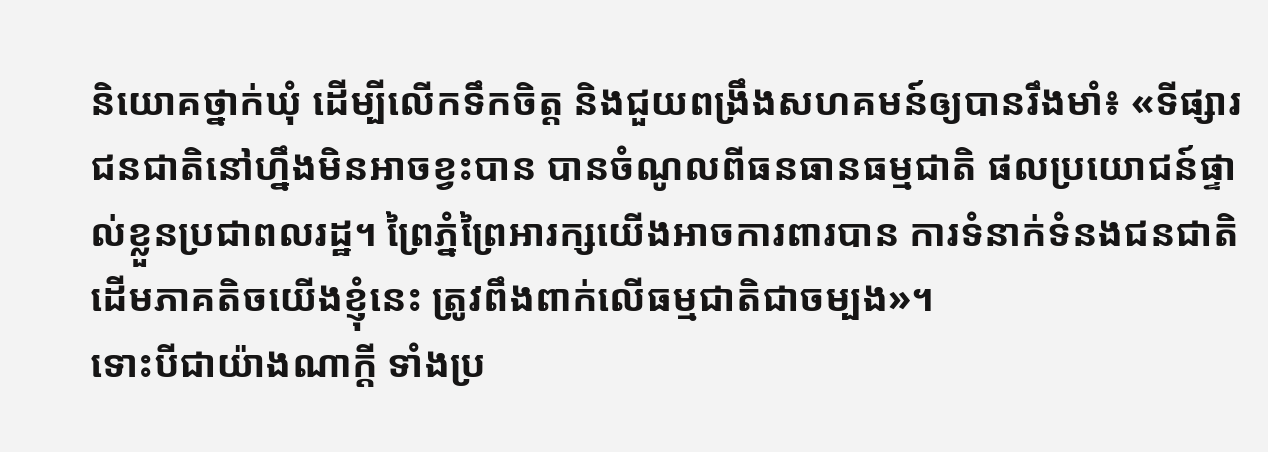និយោគថ្នាក់ឃុំ ដើម្បីលើកទឹកចិត្ត និងជួយពង្រឹងសហគមន៍ឲ្យបានរឹងមាំ៖ «ទីផ្សារជនជាតិនៅហ្នឹងមិនអាចខ្វះបាន បានចំណូលពីធនធានធម្មជាតិ ផលប្រយោជន៍ផ្ទាល់ខ្លួនប្រជាពលរដ្ឋ។ ព្រៃភ្នំព្រៃអារក្សយើងអាចការពារបាន ការទំនាក់ទំនងជនជាតិដើមភាគតិចយើងខ្ញុំនេះ ត្រូវពឹងពាក់លើធម្មជាតិជាចម្បង»។
ទោះបីជាយ៉ាងណាក្តី ទាំងប្រ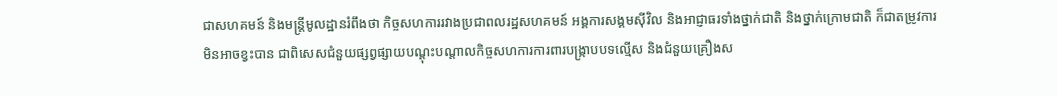ជាសហគមន៍ និងមន្ត្រីមូលដ្ឋានរំពឹងថា កិច្ចសហការរវាងប្រជាពលរដ្ឋសហគមន៍ អង្គការសង្គមស៊ីវិល និងអាជ្ញាធរទាំងថ្នាក់ជាតិ និងថ្នាក់ក្រោមជាតិ ក៏ជាតម្រូវការមិនអាចខ្វះបាន ជាពិសេសជំនួយផ្សព្វផ្សាយបណ្តុះបណ្តាលកិច្ចសហការការពារបង្ក្រាបបទល្មើស និងជំនួយគ្រឿងស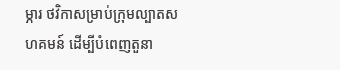ម្ភារ ថវិកាសម្រាប់ក្រុមល្បាតសហគមន៍ ដើម្បីបំពេញតួនា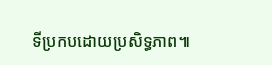ទីប្រកបដោយប្រសិទ្ធភាព៕